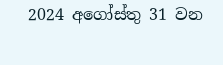2024 අගෝස්තු 31 වන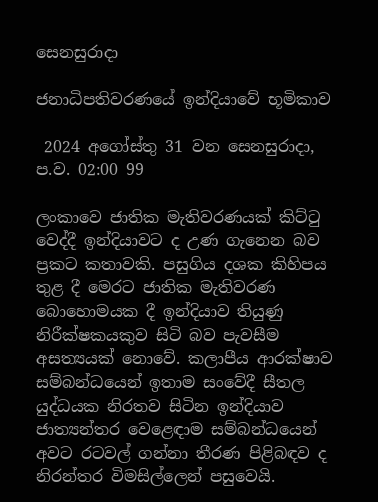සෙනසුරාදා

ජනාධිපතිවරණයේ ඉන්දියාවේ භූමිකාව

 2024 අගෝස්තු 31 වන සෙනසුරාදා, ප.ව. 02:00 99

ලංකාවෙ ජාතික මැතිවරණයක් කිට්ටු වෙද්දී ඉන්දියාවට ද උණ ගැනෙන බව ප්‍රකට කතාවකි. පසුගිය දශක කිහිපය තුළ දී මෙරට ජාතික මැතිවරණ බොහොමයක දී ඉන්දියාව තියුණු නිරීක්ෂකයකුව සිටි බව පැවසීම අසත්‍යයක් නොවේ. කලාපීය ආරක්ෂාව සම්බන්ධයෙන් ඉතාම සංවේදී සීතල යුද්ධයක නිරතව සිටින ඉන්දියාව ජාත්‍යන්තර වෙළෙඳාම සම්බන්ධයෙන් අවට රටවල් ගන්නා තීරණ පිළිබඳව ද නිරන්තර විමසිල්ලෙන් පසුවෙයි.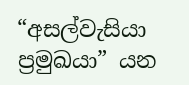“අසල්වැසියා ප්‍රමුඛයා” යන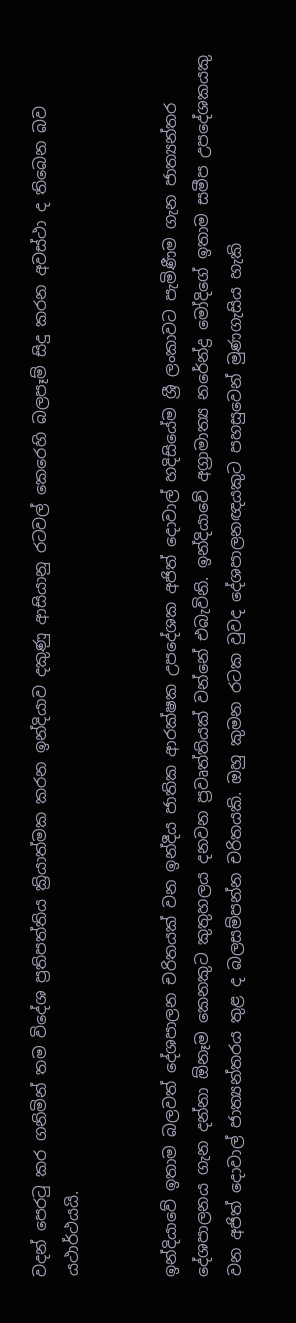වදන් පෙරටු කර ගනිමින් තම විදේශ ප්‍රතිපත්තිය ක්‍රියාත්මක කරන ඉන්දියාව දකුණු ආසියානු රටවල් කෙරෙහි බලපෑම් සිදු කරන අවස්ථා ද තිබෙන බව යථාර්ථයයි.


ඉන්දියාවේ ඉතාම බලවත් දේශපාලන චරිතයක් වන ඉන්දීය ජාතික ආරක්ෂක උපදේශක අජිත් දොවාල් හදිසියේම ශ්‍රී ලංකාවට පැමිණීම ගැන ජාත්‍යන්තර දේශපාලනය ගැන දන්නා ඕනෑම කෙනකුට කුතුහලය දනවන ප්‍රවෘත්තියක් වන්නේ එබැවිනි. ඉන්දියාවේ අග්‍රාමාත්‍ය නරේන්ද්‍ර මෝදිගේ ඉතාම සමීප උපදේශකයකු වන අජිත් දොවාල් ජාත්‍යන්තරය තුළ ද බලසම්පන්න චරිතයකි. ඔහු කුමන රටක වුවද දේශපාලනඥයකුට පහසුවෙන් මුණගැසිය හැකි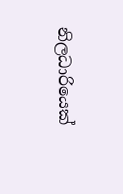නිලධාරියෙක්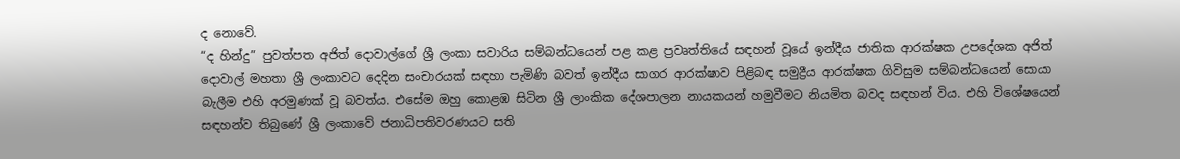ද නොවේ.
“ද හින්දු” පුවත්පත අජිත් දොවාල්ගේ ශ්‍රී ලංකා සවාරිය සම්බන්ධයෙන් පළ කළ ප්‍රවෘත්තියේ සඳහන් වූයේ ඉන්දීය ජාතික ආරක්ෂක උපදේශක අජිත් දොවාල් මහතා ශ්‍රී ලංකාවට දෙදින සංචාරයක් සඳහා පැමිණි බවත් ඉන්දීය සාගර ආරක්ෂාව පිළිබඳ සමුද්‍රීය ආරක්ෂක ගිවිසුම සම්බන්ධයෙන් සොයා බැලීම එහි අරමුණක් වූ බවත්ය. එසේම ඔහු කොළඹ සිටින ශ්‍රී ලාංකික දේශපාලන නායකයන් හමුවීමට නියමිත බවද සඳහන් විය. එහි විශේෂයෙන් සඳහන්ව තිබුණේ ශ්‍රී ලංකාවේ ජනාධිපතිවරණයට සති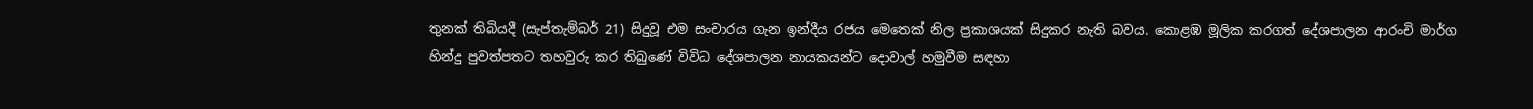තුනක් තිබියදී (සැප්තැම්බර් 21) සිදුවූ එම සංචාරය ගැන ඉන්දීය රජය මෙතෙක් නිල ප්‍රකාශයක් සිදුකර නැති බවය. කොළඹ මූලික කරගත් දේශපාලන ආරංචි මාර්ග හින්දු පුවත්පතට තහවුරු කර තිබුණේ විවිධ දේශපාලන නායකයන්ට දොවාල් හමුවීම සඳහා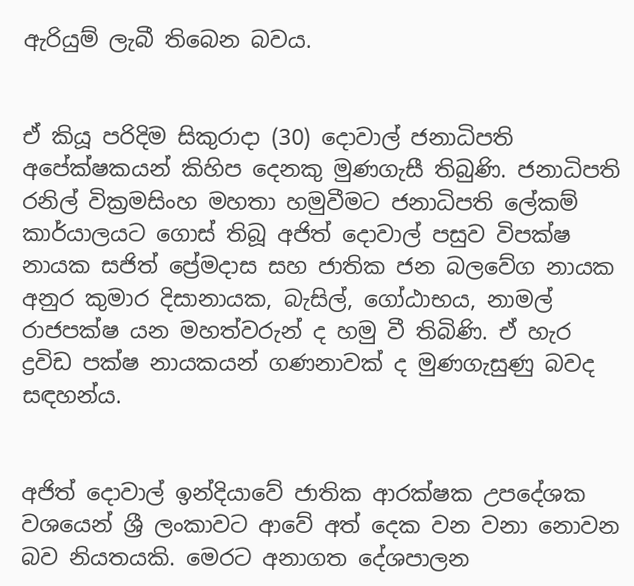ඇරියුම් ලැබී තිබෙන බවය.


ඒ කියූ පරිදිම සිකුරාදා (30) දොවාල් ජනාධිපති අපේක්ෂකයන් කිහිප දෙනකු මුණගැසී තිබුණි. ජනාධිපති රනිල් වික්‍රමසිංහ මහතා හමුවීමට ජනාධිපති ලේකම් කාර්යාලයට ගොස් තිබූ අජිත් දොවාල් පසුව විපක්ෂ නායක සජිත් ප්‍රේමදාස සහ ජාතික ජන බලවේග නායක අනුර කුමාර දිසානායක, බැසිල්, ගෝඨාභය, නාමල් රාජපක්ෂ යන මහත්වරුන් ද හමු වී තිබිණි. ඒ හැර ද්‍රවිඩ පක්ෂ නායකයන් ගණනාවක් ද මුණගැසුණු බවද සඳහන්ය.


අජිත් දොවාල් ඉන්දියාවේ ජාතික ආරක්ෂක උපදේශක වශයෙන් ශ්‍රී ලංකාවට ආවේ අත් දෙක වන වනා නොවන බව නියතයකි. මෙරට අනාගත දේශපාලන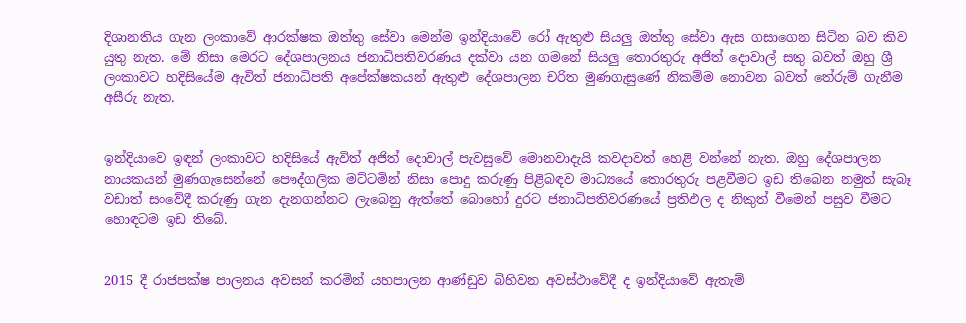දිශානතිය ගැන ලංකාවේ ආරක්ෂක ඔත්තු සේවා මෙන්ම ඉන්දියාවේ රෝ ඇතුළු සියලු ඔත්තු සේවා ඇස ගසාගෙන සිටින බව කිව යුතු නැත. මේ නිසා මෙරට දේශපාලනය ජනාධිපතිවරණය දක්වා යන ගමනේ සියලු තොරතුරු අජිත් දොවාල් සතු බවත් ඔහු ශ්‍රී ලංකාවට හදිසියේම ඇවිත් ජනාධිපති අපේක්ෂකයන් ඇතුළු දේශපාලන චරිත මුණගැසුණේ නිකම්ම නොවන බවත් තේරුම් ගැනීම අසීරු නැත.


ඉන්දියාවෙ ඉඳන් ලංකාවට හදිසියේ ඇවිත් අජිත් දොවාල් පැවසුවේ මොනවාදැයි කවදාවත් හෙළි වන්නේ නැත. ඔහු දේශපාලන නායකයන් මුණගැසෙන්නේ පෞද්ගලික මට්ටමින් නිසා පොදු කරුණු පිළිබඳව මාධ්‍යයේ තොරතුරු පළවීමට ඉඩ තිබෙන නමුත් සැබෑ වඩාත් සංවේදී කරුණු ගැන දැනගන්නට ලැබෙනු ඇත්තේ බොහෝ දුරට ජනාධිපතිවරණයේ ප්‍රතිඵල ද නිකුත් වීමෙන් පසුව වීමට හොඳටම ඉඩ තිබේ.


2015 දී රාජපක්ෂ පාලනය අවසන් කරමින් යහපාලන ආණ්ඩුව බිහිවන අවස්ථාවේදී ද ඉන්දියාවේ ඇතැම්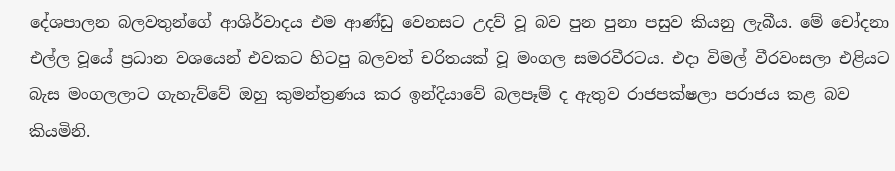දේශපාලන බලවතුන්ගේ ආශිර්වාදය එම ආණ්ඩු වෙනසට උදව් වූ බව පුන පුනා පසුව කියනු ලැබීය. මේ චෝදනා එල්ල වූයේ ප්‍රධාන වශයෙන් එවකට හිටපු බලවත් චරිතයක් වූ මංගල සමරවීරටය. එදා විමල් වීරවංසලා එළියට බැස මංගලලාට ගැහැව්වේ ඔහු කුමන්ත්‍රණය කර ඉන්දියාවේ බලපෑම් ද ඇතුව රාජපක්ෂලා පරාජය කළ බව කියමිනි.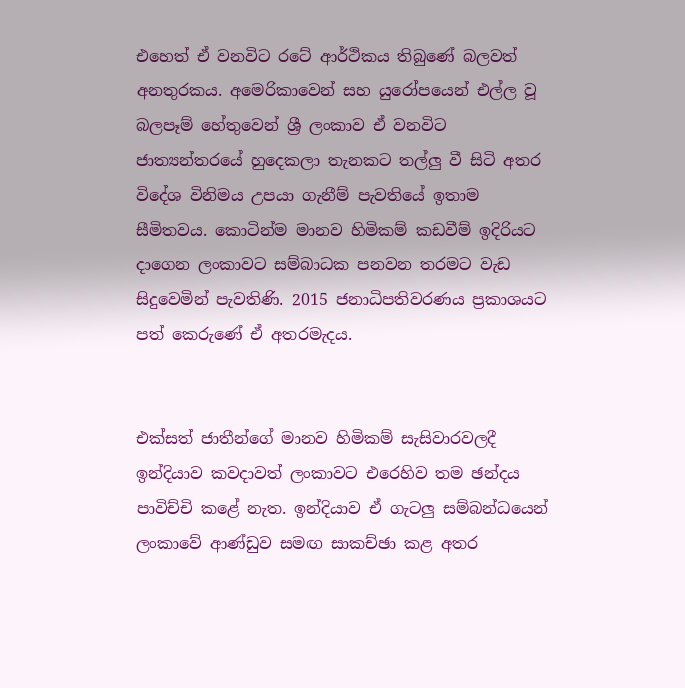එහෙත් ඒ වනවිට රටේ ආර්ථිකය තිබුණේ බලවත් අනතුරකය. අමෙරිකාවෙන් සහ යුරෝපයෙන් එල්ල වූ බලපෑම් හේතුවෙන් ශ්‍රී ලංකාව ඒ වනවිට ජාත්‍යන්තරයේ හුදෙකලා තැනකට තල්ලු වී සිටි අතර විදේශ විනිමය උපයා ගැනීම් පැවතියේ ඉතාම සීමිතවය. කොටින්ම මානව හිමිකම් කඩවීම් ඉදිරියට දාගෙන ලංකාවට සම්බාධක පනවන තරමට වැඩ සිදුවෙමින් පැවතිණි. 2015 ජනාධිපතිවරණය ප්‍රකාශයට පත් කෙරුණේ ඒ අතරමැදය.


එක්සත් ජාතීන්ගේ මානව හිමිකම් සැසිවාරවලදී ඉන්දියාව කවදාවත් ලංකාවට එරෙහිව තම ඡන්දය පාවිච්චි කළේ නැත. ඉන්දියාව ඒ ගැටලු සම්බන්ධයෙන් ලංකාවේ ආණ්ඩුව සමඟ සාකච්ඡා කළ අතර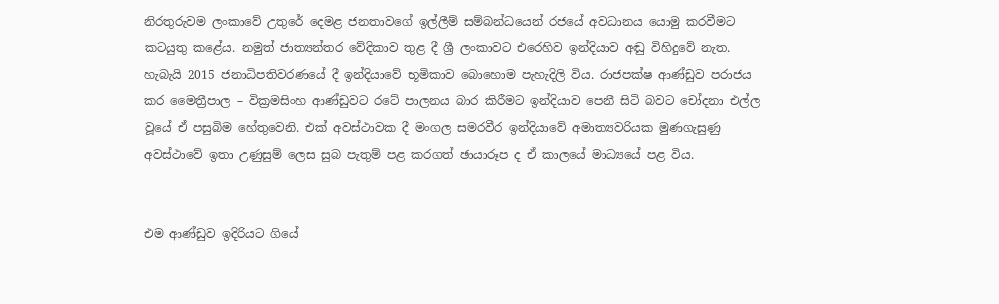නිරතුරුවම ලංකාවේ උතුරේ දෙමළ ජනතාවගේ ඉල්ලීම් සම්බන්ධයෙන් රජයේ අවධානය යොමු කරවීමට කටයුතු කළේය. නමුත් ජාත්‍යන්තර වේදිකාව තුළ දී ශ්‍රී ලංකාවට එරෙහිව ඉන්දියාව අඬු විහිදුවේ නැත. හැබැයි 2015 ජනාධිපතිවරණයේ දී ඉන්දියාවේ භූමිකාව බොහොම පැහැදිලි විය. රාජපක්ෂ ආණ්ඩුව පරාජය කර මෛත්‍රීපාල – වික්‍රමසිංහ ආණ්ඩුවට රටේ පාලනය බාර කිරීමට ඉන්දියාව පෙනී සිටි බවට චෝදනා එල්ල වූයේ ඒ පසුබිම හේතුවෙනි. එක් අවස්ථාවක දී මංගල සමරවීර ඉන්දියාවේ අමාත්‍යවරියක මුණගැසුණු අවස්ථාවේ ඉතා උණුසුම් ලෙස සුබ පැතුම් පළ කරගත් ඡායාරූප ද ඒ කාලයේ මාධ්‍යයේ පළ විය.


එම ආණ්ඩුව ඉදිරියට ගියේ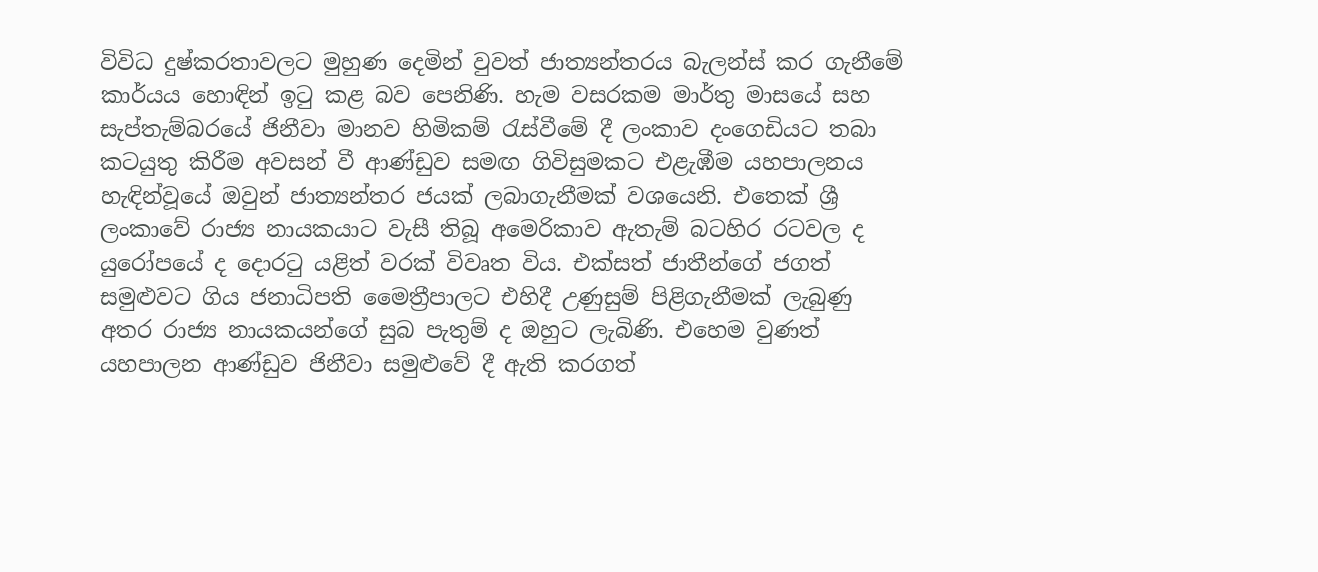විවිධ දුෂ්කරතාවලට මුහුණ දෙමින් වුවත් ජාත්‍යන්තරය බැලන්ස් කර ගැනීමේ කාර්යය හොඳින් ඉටු කළ බව පෙනිණි. හැම වසරකම මාර්තු මාසයේ සහ සැප්තැම්බරයේ ජිනීවා මානව හිමිකම් රැස්වීමේ දී ලංකාව දංගෙඩියට තබා කටයුතු කිරීම අවසන් වී ආණ්ඩුව සමඟ ගිවිසුමකට එළැඹීම යහපාලනය හැඳින්වූයේ ඔවුන් ජාත්‍යන්තර ජයක් ලබාගැනීමක් වශයෙනි. එතෙක් ශ්‍රී ලංකාවේ රාජ්‍ය නායකයාට වැසී තිබූ අමෙරිකාව ඇතැම් බටහිර රටවල ද යුරෝපයේ ද දොරටු යළිත් වරක් විවෘත විය. එක්සත් ජාතීන්ගේ ජගත් සමුළුවට ගිය ජනාධිපති මෛත්‍රීපාලට එහිදී උණුසුම් පිළිගැනීමක් ලැබුණු අතර රාජ්‍ය නායකයන්ගේ සුබ පැතුම් ද ඔහුට ලැබිණි. එහෙම වුණත් යහපාලන ආණ්ඩුව ජිනීවා සමුළුවේ දී ඇති කරගත්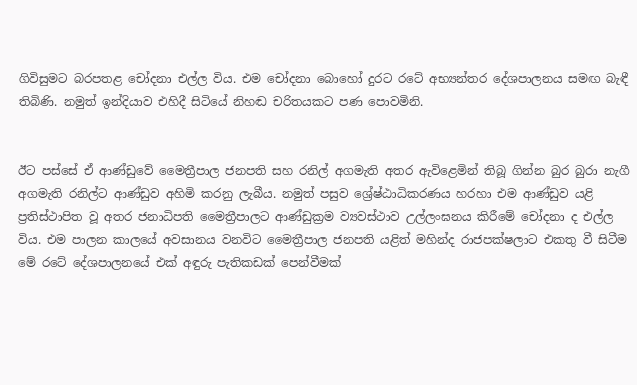ගිවිසුමට බරපතළ චෝදනා එල්ල විය. එම චෝදනා බොහෝ දුරට රටේ අභ්‍යන්තර දේශපාලනය සමඟ බැඳී තිබිණි. නමුත් ඉන්දියාව එහිදී සිටියේ නිහඬ චරිතයකට පණ පොවමිනි.


ඊට පස්සේ ඒ ආණ්ඩුවේ මෛත්‍රීපාල ජනපති සහ රනිල් අගමැති අතර ඇවිළෙමින් තිබූ ගින්න බුර බුරා නැගී අගමැති රනිල්ට ආණ්ඩුව අහිමි කරනු ලැබීය. නමුත් පසුව ශ්‍රේෂ්ඨාධිකරණය හරහා එම ආණ්ඩුව යළි ප්‍රතිස්ථාපිත වූ අතර ජනාධිපති මෛත්‍රීපාලට ආණ්ඩුක්‍රම ව්‍යවස්ථාව උල්ලංඝනය කිරීමේ චෝදනා ද එල්ල විය. එම පාලන කාලයේ අවසානය වනවිට මෛත්‍රීපාල ජනපති යළිත් මහින්ද රාජපක්ෂලාට එකතු වී සිටීම මේ රටේ දේශපාලනයේ එක් අඳුරු පැතිකඩක් පෙන්වීමක්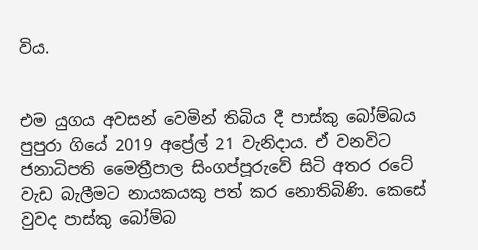විය.


එම යුගය අවසන් වෙමින් තිබිය දී පාස්කු බෝම්බය පුපුරා ගියේ 2019 අප්‍රේල් 21 වැනිදාය. ඒ වනවිට ජනාධිපති මෛත්‍රීපාල සිංගප්පූරුවේ සිටි අතර රටේ වැඩ බැලීමට නායකයකු පත් කර නොතිබිණි. කෙසේ වුවද පාස්කු බෝම්බ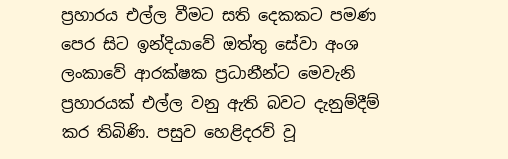ප්‍රහාරය එල්ල වීමට සති දෙකකට පමණ පෙර සිට ඉන්දියාවේ ඔත්තු සේවා අංශ ලංකාවේ ආරක්ෂක ප්‍රධානීන්ට මෙවැනි ප්‍රහාරයක් එල්ල වනු ඇති බවට දැනුම්දීම් කර තිබිණි. පසුව හෙළිදරව් වූ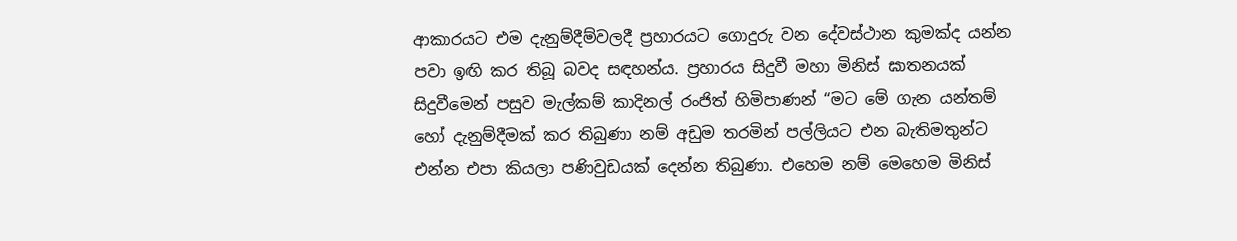ආකාරයට එම දැනුම්දීම්වලදී ප්‍රහාරයට ගොදුරු වන දේවස්ථාන කුමක්ද යන්න පවා ඉඟි කර තිබූ බවද සඳහන්ය. ප්‍රහාරය සිදුවී මහා මිනිස් ඝාතනයක් සිදුවීමෙන් පසුව මැල්කම් කාදිනල් රංජිත් හිමිපාණන් “මට මේ ගැන යන්තම් හෝ දැනුම්දීමක් කර තිබුණා නම් අඩුම තරමින් පල්ලියට එන බැතිමතුන්ට එන්න එපා කියලා පණිවුඩයක් දෙන්න තිබුණා. එහෙම නම් මෙහෙම මිනිස්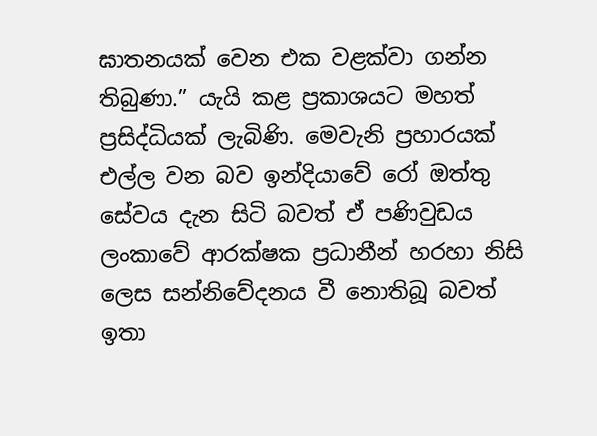ඝාතනයක් වෙන එක වළක්වා ගන්න තිබුණා.” යැයි කළ ප්‍රකාශයට මහත් ප්‍රසිද්ධියක් ලැබිණි. මෙවැනි ප්‍රහාරයක් එල්ල වන බව ඉන්දියාවේ රෝ ඔත්තු සේවය දැන සිටි බවත් ඒ පණිවුඩය ලංකාවේ ආරක්ෂක ප්‍රධානීන් හරහා නිසි ලෙස සන්නිවේදනය වී නොතිබූ බවත් ඉතා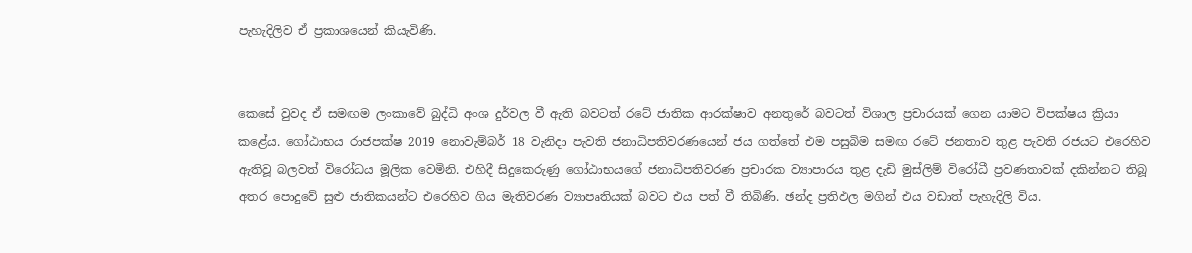පැහැදිලිව ඒ ප්‍රකාශයෙන් කියැවිණි.


කෙසේ වුවද ඒ සමඟම ලංකාවේ බුද්ධි අංශ දුර්වල වී ඇති බවටත් රටේ ජාතික ආරක්ෂාව අනතුරේ බවටත් විශාල ප්‍රචාරයක් ගෙන යාමට විපක්ෂය ක්‍රියා කළේය. ගෝඨාභය රාජපක්ෂ 2019 නොවැම්බර් 18 වැනිදා පැවති ජනාධිපතිවරණයෙන් ජය ගත්තේ එම පසුබිම සමඟ රටේ ජනතාව තුළ පැවති රජයට එරෙහිව ඇතිවූ බලවත් විරෝධය මූලික වෙමිනි. එහිදී සිදුකෙරුණු ගෝඨාභයගේ ජනාධිපතිවරණ ප්‍රචාරක ව්‍යාපාරය තුළ දැඩි මුස්ලිම් විරෝධී ප්‍රවණතාවක් දකින්නට තිබූ අතර පොදුවේ සුළු ජාතිකයන්ට එරෙහිව ගිය මැතිවරණ ව්‍යාපෘතියක් බවට එය පත් වී තිබිණි. ඡන්ද ප්‍රතිඵල මගින් එය වඩාත් පැහැදිලි විය.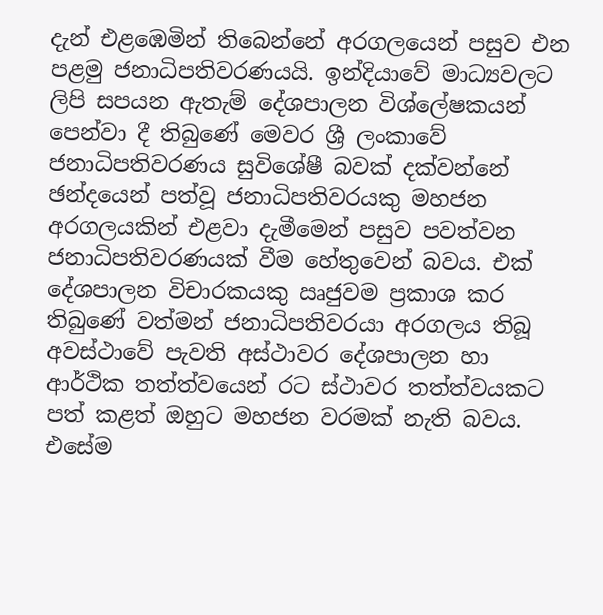දැන් එළඹෙමින් තිබෙන්නේ අරගලයෙන් පසුව එන පළමු ජනාධිපතිවරණයයි. ඉන්දියාවේ මාධ්‍යවලට ලිපි සපයන ඇතැම් දේශපාලන විශ්ලේෂකයන් පෙන්වා දී තිබුණේ මෙවර ශ්‍රී ලංකාවේ ජනාධිපතිවරණය සුවිශේෂී බවක් දක්වන්නේ ඡන්දයෙන් පත්වූ ජනාධිපතිවරයකු මහජන අරගලයකින් එළවා දැමීමෙන් පසුව පවත්වන ජනාධිපතිවරණයක් වීම හේතුවෙන් බවය. එක් දේශපාලන විචාරකයකු ඍජුවම ප්‍රකාශ කර තිබුණේ වත්මන් ජනාධිපතිවරයා අරගලය තිබූ අවස්ථාවේ පැවති අස්ථාවර දේශපාලන හා ආර්ථික තත්ත්වයෙන් රට ස්ථාවර තත්ත්වයකට පත් කළත් ඔහුට මහජන වරමක් නැති බවය. එසේම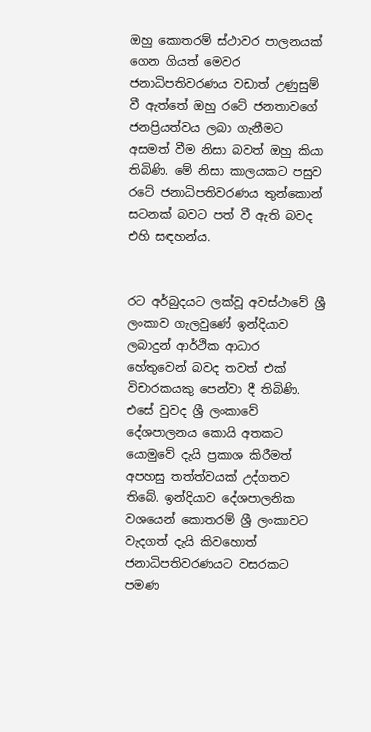ඔහු කොතරම් ස්ථාවර පාලනයක් ගෙන ගියත් මෙවර ජනාධිපතිවරණය වඩාත් උණුසුම් වී ඇත්තේ ඔහු රටේ ජනතාවගේ ජනප්‍රියත්වය ලබා ගැනීමට අසමත් වීම නිසා බවත් ඔහු කියා තිබිණි. මේ නිසා කාලයකට පසුව රටේ ජනාධිපතිවරණය තුන්කොන් සටනක් බවට පත් වී ඇති බවද එහි සඳහන්ය.


රට අර්බුදයට ලක්වූ අවස්ථාවේ ශ්‍රී ලංකාව ගැලවුණේ ඉන්දියාව ලබාදුන් ආර්ථික ආධාර හේතුවෙන් බවද තවත් එක් විචාරකයකු පෙන්වා දී තිබිණි. එසේ වුවද ශ්‍රී ලංකාවේ දේශපාලනය කොයි අතකට යොමුවේ දැයි ප්‍රකාශ කිරීමත් අපහසු තත්ත්වයක් උද්ගතව තිබේ. ඉන්දියාව දේශපාලනික වශයෙන් කොතරම් ශ්‍රී ලංකාවට වැදගත් දැයි කිවහොත් ජනාධිපතිවරණයට වසරකට පමණ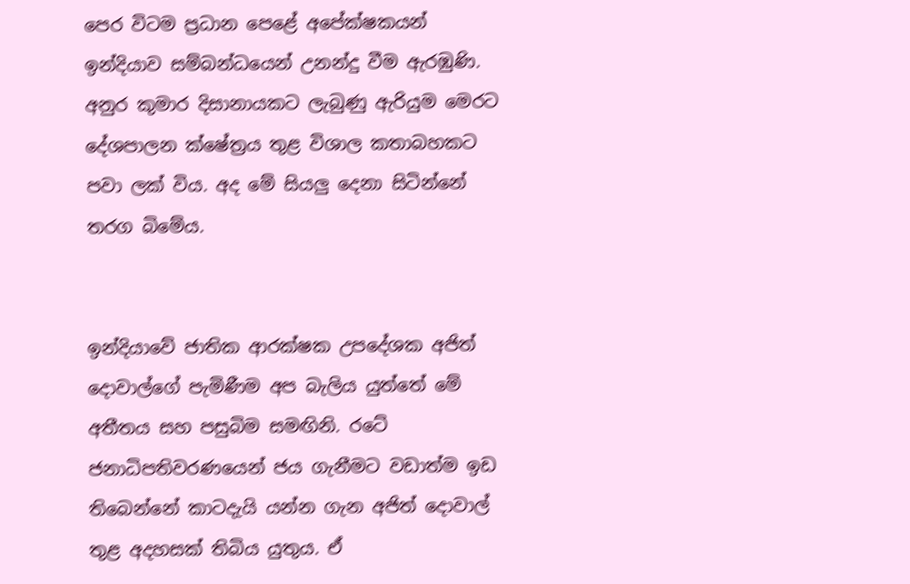පෙර විටම ප්‍රධාන පෙළේ අපේක්ෂකයන් ඉන්දියාව සම්බන්ධයෙන් උනන්දු වීම ඇරඹුණි. අනුර කුමාර දිසානායකට ලැබුණු ඇරියුම මෙරට දේශපාලන ක්ෂේත්‍රය තුළ විශාල කතාබහකට පවා ලක් විය. අද මේ සියලු දෙනා සිටින්නේ තරග බිමේය.


ඉන්දියාවේ ජාතික ආරක්ෂක උපදේශක අජිත් දොවාල්ගේ පැමිණීම අප බැලිය යුත්තේ මේ අතීතය සහ පසුබිම සමඟිනි. රටේ ජනාධිපතිවරණයෙන් ජය ගැනීමට වඩාත්ම ඉඩ තිබෙන්නේ කාටදැයි යන්න ගැන අජිත් දොවාල් තුළ අදහසක් තිබිය යුතුය. ඒ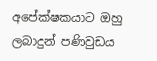අපේක්ෂකයාට ඔහු ලබාදුන් පණිවුඩය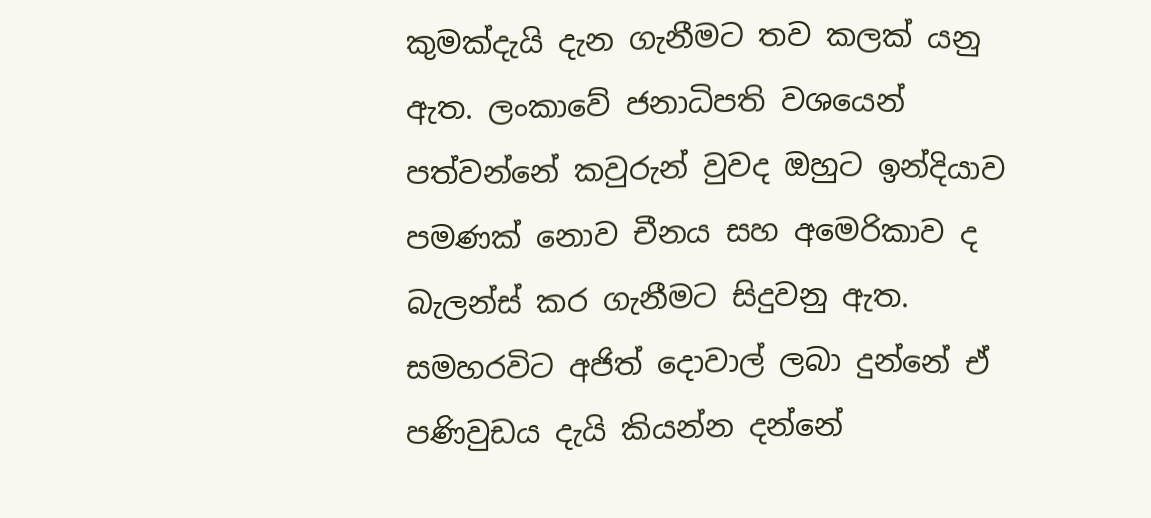කුමක්දැයි දැන ගැනීමට තව කලක් යනු ඇත. ලංකාවේ ජනාධිපති වශයෙන් පත්වන්නේ කවුරුන් වුවද ඔහුට ඉන්දියාව පමණක් නොව චීනය සහ අමෙරිකාව ද බැලන්ස් කර ගැනීමට සිදුවනු ඇත. සමහරවිට අජිත් දොවාල් ලබා දුන්නේ ඒ පණිවුඩය දැයි කියන්න දන්නේ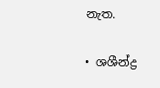නැත.

• ශශීන්ද්‍ර